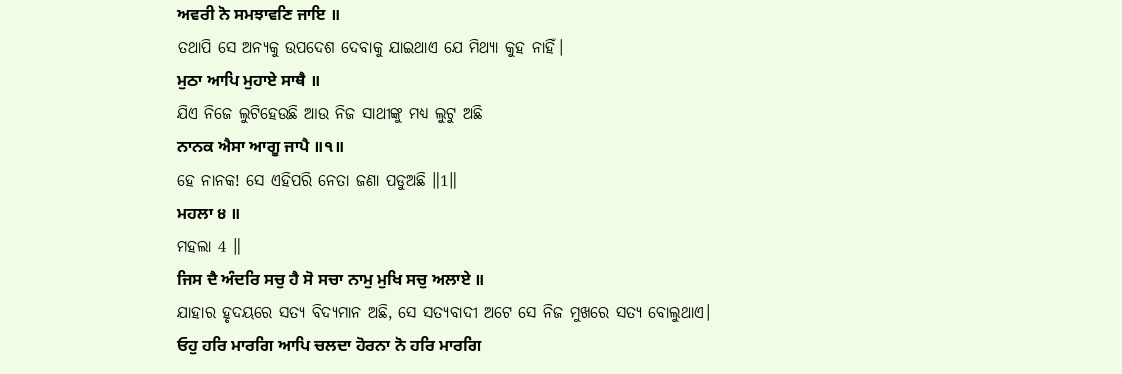ਅਵਰੀ ਨੋ ਸਮਝਾਵਣਿ ਜਾਇ ॥
ତଥାପି ସେ ଅନ୍ୟକୁ ଉପଦେଶ ଦେବାକୁ ଯାଇଥାଏ ଯେ ମିଥ୍ୟା କୁହ ନାହିଁ।
ਮੁਠਾ ਆਪਿ ਮੁਹਾਏ ਸਾਥੈ ॥
ଯିଏ ନିଜେ ଲୁଟିହେଉଛି ଆଉ ନିଜ ସାଥୀଙ୍କୁ ମଧ୍ୟ ଲୁଟୁ ଅଛି
ਨਾਨਕ ਐਸਾ ਆਗੂ ਜਾਪੈ ॥੧॥
ହେ ନାନକ! ସେ ଏହିପରି ନେତା ଜଣା ପଡୁଅଛି ॥1॥
ਮਹਲਾ ੪ ॥
ମହଲା 4 ॥
ਜਿਸ ਦੈ ਅੰਦਰਿ ਸਚੁ ਹੈ ਸੋ ਸਚਾ ਨਾਮੁ ਮੁਖਿ ਸਚੁ ਅਲਾਏ ॥
ଯାହାର ହୃଦୟରେ ସତ୍ୟ ବିଦ୍ୟମାନ ଅଛି, ସେ ସତ୍ୟବାଦୀ ଅଟେ ସେ ନିଜ ମୁଖରେ ସତ୍ୟ ବୋଲୁଥାଏ।
ਓਹੁ ਹਰਿ ਮਾਰਗਿ ਆਪਿ ਚਲਦਾ ਹੋਰਨਾ ਨੋ ਹਰਿ ਮਾਰਗਿ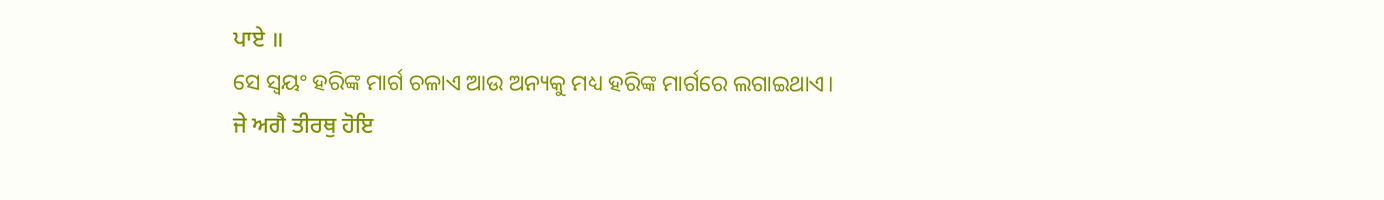ਪਾਏ ॥
ସେ ସ୍ଵୟଂ ହରିଙ୍କ ମାର୍ଗ ଚଳାଏ ଆଉ ଅନ୍ୟକୁ ମଧ୍ୟ ହରିଙ୍କ ମାର୍ଗରେ ଲଗାଇଥାଏ।
ਜੇ ਅਗੈ ਤੀਰਥੁ ਹੋਇ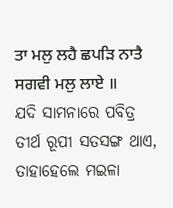ਤਾ ਮਲੁ ਲਹੈ ਛਪੜਿ ਨਾਤੈ ਸਗਵੀ ਮਲੁ ਲਾਏ ॥
ଯଦି ସାମନାରେ ପବିତ୍ର ତୀର୍ଥ ରୂପୀ ସତସଙ୍ଗ ଥାଏ, ତାହାହେଲେ ମଇଳା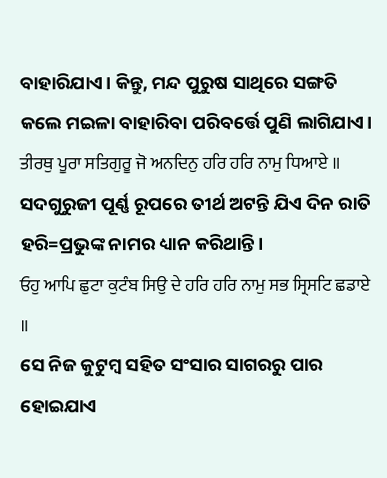ବାହାରିଯାଏ। କିନ୍ତୁ, ମନ୍ଦ ପୁରୁଷ ସାଥିରେ ସଙ୍ଗତି କଲେ ମଇଳା ବାହାରିବା ପରିବର୍ତ୍ତେ ପୁଣି ଲାଗିଯାଏ।
ਤੀਰਥੁ ਪੂਰਾ ਸਤਿਗੁਰੂ ਜੋ ਅਨਦਿਨੁ ਹਰਿ ਹਰਿ ਨਾਮੁ ਧਿਆਏ ॥
ସଦଗୁରୁଜୀ ପୂର୍ଣ୍ଣ ରୂପରେ ତୀର୍ଥ ଅଟନ୍ତି ଯିଏ ଦିନ ରାତି ହରି=ପ୍ରଭୁଙ୍କ ନାମର ଧ୍ୟାନ କରିଥାନ୍ତି।
ਓਹੁ ਆਪਿ ਛੁਟਾ ਕੁਟੰਬ ਸਿਉ ਦੇ ਹਰਿ ਹਰਿ ਨਾਮੁ ਸਭ ਸ੍ਰਿਸਟਿ ਛਡਾਏ ॥
ସେ ନିଜ କୁଟୁମ୍ବ ସହିତ ସଂସାର ସାଗରରୁ ପାର ହୋଇଯାଏ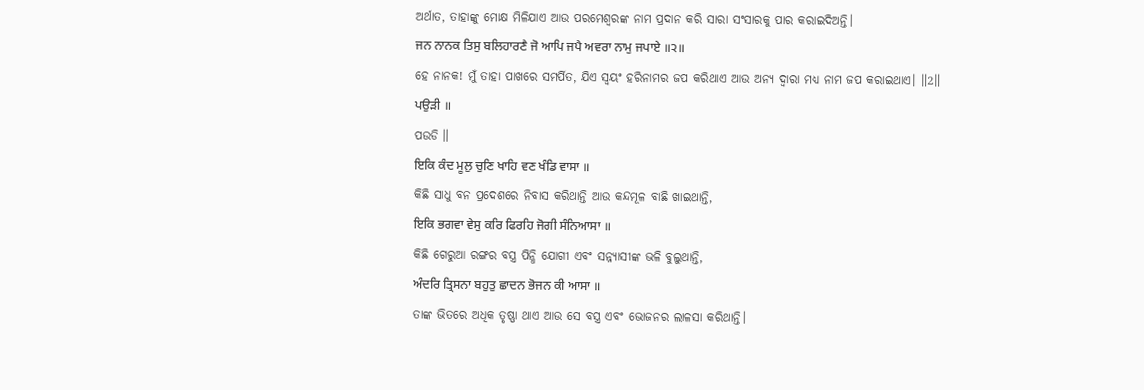ଅର୍ଥାତ, ତାହାଙ୍କୁ ମୋକ୍ଷ ମିଳିଯାଏ ଆଉ ପରମେଶ୍ଵରଙ୍କ ନାମ ପ୍ରଦାନ କରି ସାରା ସଂସାରକୁ ପାର କରାଇଦିଅନ୍ତି।
ਜਨ ਨਾਨਕ ਤਿਸੁ ਬਲਿਹਾਰਣੈ ਜੋ ਆਪਿ ਜਪੈ ਅਵਰਾ ਨਾਮੁ ਜਪਾਏ ॥੨॥
ହେ ନାନକ! ମୁଁ ତାହା ପାଖରେ ସମର୍ପିତ, ଯିଏ ସ୍ଵୟଂ ହରିନାମର ଜପ କରିଥାଏ ଆଉ ଅନ୍ୟ ଦ୍ଵାରା ମଧ୍ୟ ନାମ ଜପ କରାଇଥାଏ। ॥2॥
ਪਉੜੀ ॥
ପଉଡି ॥
ਇਕਿ ਕੰਦ ਮੂਲੁ ਚੁਣਿ ਖਾਹਿ ਵਣ ਖੰਡਿ ਵਾਸਾ ॥
କିଛି ସାଧୁ ବନ ପ୍ରଦେଶରେ ନିବାସ କରିଥାନ୍ତି ଆଉ କନ୍ଦମୂଳ ବାଛି ଖାଇଥାନ୍ତି,
ਇਕਿ ਭਗਵਾ ਵੇਸੁ ਕਰਿ ਫਿਰਹਿ ਜੋਗੀ ਸੰਨਿਆਸਾ ॥
କିଛି ଗେରୁଆ ରଙ୍ଗର ବସ୍ତ୍ର ପିନ୍ଧି ଯୋଗୀ ଏବଂ ସନ୍ନ୍ୟାସୀଙ୍କ ଭଳି ବୁଲୁଥାନ୍ତି,
ਅੰਦਰਿ ਤ੍ਰਿਸਨਾ ਬਹੁਤੁ ਛਾਦਨ ਭੋਜਨ ਕੀ ਆਸਾ ॥
ତାଙ୍କ ଭିତରେ ଅଧିକ ତୃଷ୍ଣା ଥାଏ ଆଉ ସେ ବସ୍ତ୍ର ଏବଂ ଭୋଜନର ଲାଳସା କରିଥାନ୍ତି।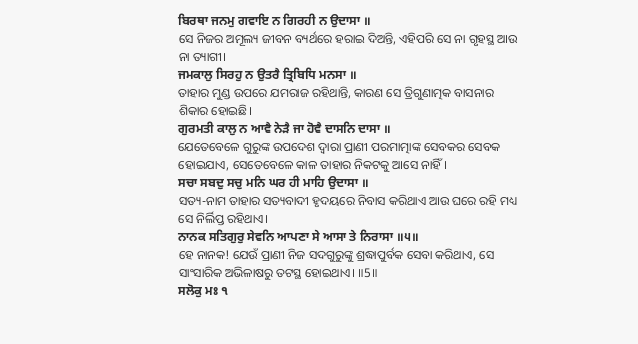ਬਿਰਥਾ ਜਨਮੁ ਗਵਾਇ ਨ ਗਿਰਹੀ ਨ ਉਦਾਸਾ ॥
ସେ ନିଜର ଅମୂଲ୍ୟ ଜୀବନ ବ୍ୟର୍ଥରେ ହରାଇ ଦିଅନ୍ତି, ଏହିପରି ସେ ନା ଗୃହସ୍ଥ ଆଉ ନା ତ୍ୟାଗୀ।
ਜਮਕਾਲੁ ਸਿਰਹੁ ਨ ਉਤਰੈ ਤ੍ਰਿਬਿਧਿ ਮਨਸਾ ॥
ତାହାର ମୁଣ୍ଡ ଉପରେ ଯମରାଜ ରହିଥାନ୍ତି, କାରଣ ସେ ତ୍ରିଗୁଣାତ୍ମକ ବାସନାର ଶିକାର ହୋଇଛି।
ਗੁਰਮਤੀ ਕਾਲੁ ਨ ਆਵੈ ਨੇੜੈ ਜਾ ਹੋਵੈ ਦਾਸਨਿ ਦਾਸਾ ॥
ଯେତେବେଳେ ଗୁରୁଙ୍କ ଉପଦେଶ ଦ୍ଵାରା ପ୍ରାଣୀ ପରମାତ୍ମାଙ୍କ ସେବକର ସେବକ ହୋଇଯାଏ, ସେତେବେଳେ କାଳ ତାହାର ନିକଟକୁ ଆସେ ନାହିଁ।
ਸਚਾ ਸਬਦੁ ਸਚੁ ਮਨਿ ਘਰ ਹੀ ਮਾਹਿ ਉਦਾਸਾ ॥
ସତ୍ୟ-ନାମ ତାହାର ସତ୍ୟବାଦୀ ହୃଦୟରେ ନିବାସ କରିଥାଏ ଆଉ ଘରେ ରହି ମଧ୍ୟ ସେ ନିର୍ଲିପ୍ତ ରହିଥାଏ।
ਨਾਨਕ ਸਤਿਗੁਰੁ ਸੇਵਨਿ ਆਪਣਾ ਸੇ ਆਸਾ ਤੇ ਨਿਰਾਸਾ ॥੫॥
ହେ ନାନକ! ଯେଉଁ ପ୍ରାଣୀ ନିଜ ସଦଗୁରୁଙ୍କୁ ଶ୍ରଦ୍ଧାପୁର୍ବକ ସେବା କରିଥାଏ, ସେ ସାଂସାରିକ ଅଭିଳାଷରୁ ତଟସ୍ଥ ହୋଇଥାଏ। ॥5॥
ਸਲੋਕੁ ਮਃ ੧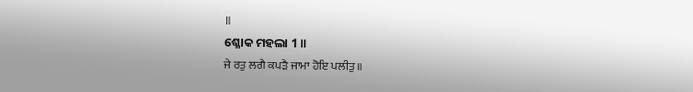॥
ଶ୍ଳୋକ ମହଲା 1 ॥
ਜੇ ਰਤੁ ਲਗੈ ਕਪੜੈ ਜਾਮਾ ਹੋਇ ਪਲੀਤੁ ॥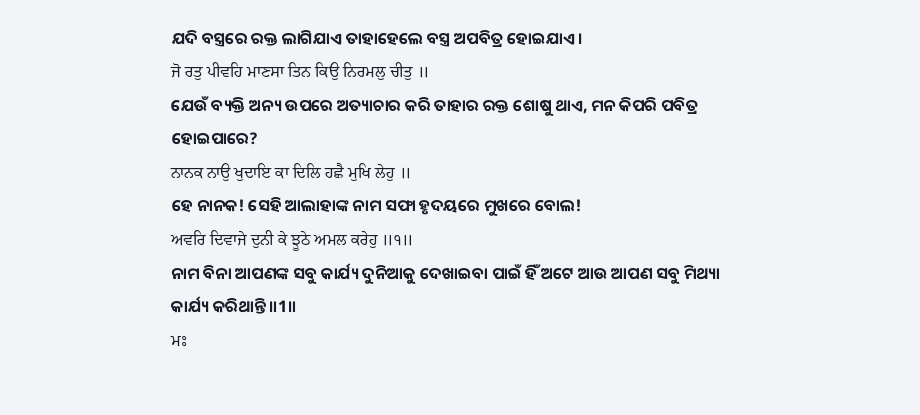ଯଦି ବସ୍ତ୍ରରେ ରକ୍ତ ଲାଗିଯାଏ ତାହାହେଲେ ବସ୍ତ୍ର ଅପବିତ୍ର ହୋଇଯାଏ।
ਜੋ ਰਤੁ ਪੀਵਹਿ ਮਾਣਸਾ ਤਿਨ ਕਿਉ ਨਿਰਮਲੁ ਚੀਤੁ ॥
ଯେଉଁ ବ୍ୟକ୍ତି ଅନ୍ୟ ଉପରେ ଅତ୍ୟାଚାର କରି ତାହାର ରକ୍ତ ଶୋଷୁ ଥାଏ, ମନ କିପରି ପବିତ୍ର ହୋଇପାରେ?
ਨਾਨਕ ਨਾਉ ਖੁਦਾਇ ਕਾ ਦਿਲਿ ਹਛੈ ਮੁਖਿ ਲੇਹੁ ॥
ହେ ନାନକ! ସେହି ଆଲାହାଙ୍କ ନାମ ସଫା ହୃଦୟରେ ମୁଖରେ ବୋଲ!
ਅਵਰਿ ਦਿਵਾਜੇ ਦੁਨੀ ਕੇ ਝੂਠੇ ਅਮਲ ਕਰੇਹੁ ॥੧॥
ନାମ ବିନା ଆପଣଙ୍କ ସବୁ କାର୍ଯ୍ୟ ଦୁନିଆକୁ ଦେଖାଇବା ପାଇଁ ହିଁ ଅଟେ ଆଉ ଆପଣ ସବୁ ମିଥ୍ୟା କାର୍ଯ୍ୟ କରିଥାନ୍ତି ॥1॥
ਮਃ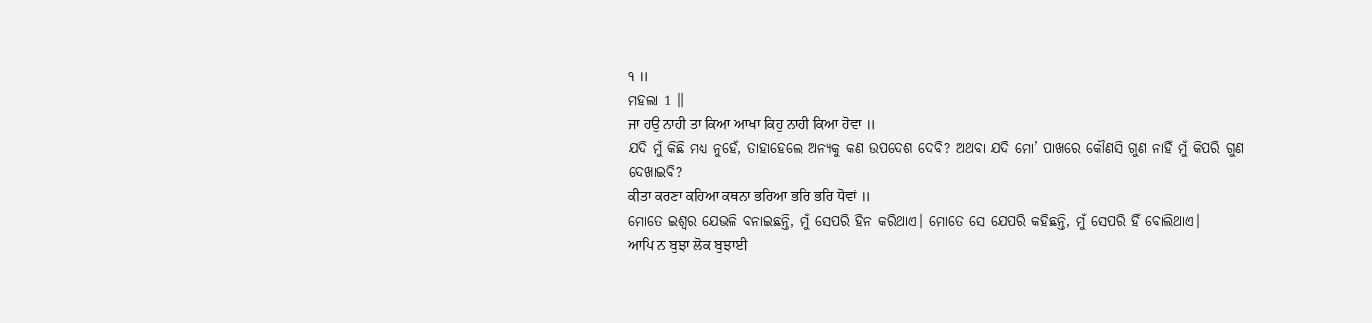੧ ॥
ମହଲା 1 ॥
ਜਾ ਹਉ ਨਾਹੀ ਤਾ ਕਿਆ ਆਖਾ ਕਿਹੁ ਨਾਹੀ ਕਿਆ ਹੋਵਾ ॥
ଯଦି ମୁଁ କିଛି ମଧ୍ୟ ନୁହେଁ, ତାହାହେଲେ ଅନ୍ୟକୁ କଣ ଉପଦେଶ ଦେବି? ଅଥବା ଯଦି ମୋ’ ପାଖରେ କୌଣସି ଗୁଣ ନାହିଁ ମୁଁ କିପରି ଗୁଣ ଦେଖାଇବି?
ਕੀਤਾ ਕਰਣਾ ਕਹਿਆ ਕਥਨਾ ਭਰਿਆ ਭਰਿ ਭਰਿ ਧੋਵਾਂ ॥
ମୋତେ ଇଶ୍ଵର ଯେଭଳି ବନାଇଛନ୍ତି, ମୁଁ ସେପରି ହିନ କରିଥାଏ। ମୋତେ ସେ ଯେପରି କହିଛନ୍ତି, ମୁଁ ସେପରି ହିଁ ବୋଲିଥାଏ।
ਆਪਿ ਨ ਬੁਝਾ ਲੋਕ ਬੁਝਾਈ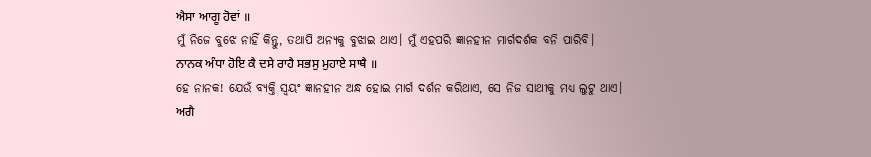ਐਸਾ ਆਗੂ ਹੋਵਾਂ ॥
ମୁଁ ନିଜେ ବୁଝେ ନାହିଁ କିନ୍ତୁ, ତଥାପି ଅନ୍ୟକୁ ବୁଝାଇ ଥାଏ। ମୁଁ ଏହପରି ଜ୍ଞାନହୀନ ମାର୍ଗଦର୍ଶକ ବନି ପାରିବି।
ਨਾਨਕ ਅੰਧਾ ਹੋਇ ਕੈ ਦਸੇ ਰਾਹੈ ਸਭਸੁ ਮੁਹਾਏ ਸਾਥੈ ॥
ହେ ନାନକ! ଯେଉଁ ବ୍ୟକ୍ତି ସ୍ଵୟଂ ଜ୍ଞାନହୀନ ଅନ୍ଧ ହୋଇ ମାର୍ଗ ଦର୍ଶନ କରିଥାଏ, ସେ ନିଜ ସାଥୀକୁ ମଧ୍ୟ ଲୁଟୁ ଥାଏ।
ਅਗੈ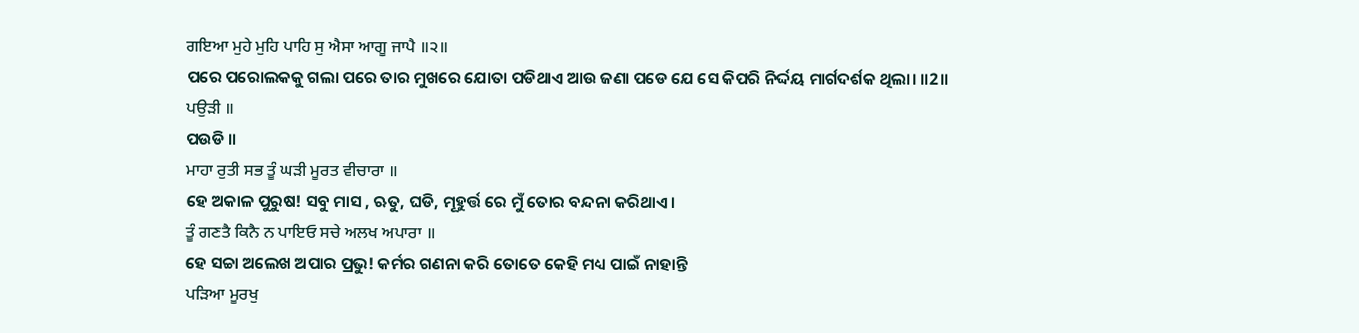ਗਇਆ ਮੁਹੇ ਮੁਹਿ ਪਾਹਿ ਸੁ ਐਸਾ ਆਗੂ ਜਾਪੈ ॥੨॥
ପରେ ପରୋଲକକୁ ଗଲା ପରେ ତାର ମୁଖରେ ଯୋତା ପଡିଥାଏ ଆଉ ଜଣା ପଡେ ଯେ ସେ କିପରି ନିର୍ଦ୍ଦୟ ମାର୍ଗଦର୍ଶକ ଥିଲା। ॥2॥
ਪਉੜੀ ॥
ପଉଡି ॥
ਮਾਹਾ ਰੁਤੀ ਸਭ ਤੂੰ ਘੜੀ ਮੂਰਤ ਵੀਚਾਰਾ ॥
ହେ ଅକାଳ ପୁରୁଷ! ସବୁ ମାସ , ଋତୁ, ଘଡି, ମୂହୁର୍ତ୍ତ ରେ ମୁଁ ତୋର ବନ୍ଦନା କରିଥାଏ।
ਤੂੰ ਗਣਤੈ ਕਿਨੈ ਨ ਪਾਇਓ ਸਚੇ ਅਲਖ ਅਪਾਰਾ ॥
ହେ ସଚ୍ଚା ଅଲେଖ ଅପାର ପ୍ରଭୁ! କର୍ମର ଗଣନା କରି ତୋତେ କେହି ମଧ୍ୟ ପାଇଁ ନାହାନ୍ତି
ਪੜਿਆ ਮੂਰਖੁ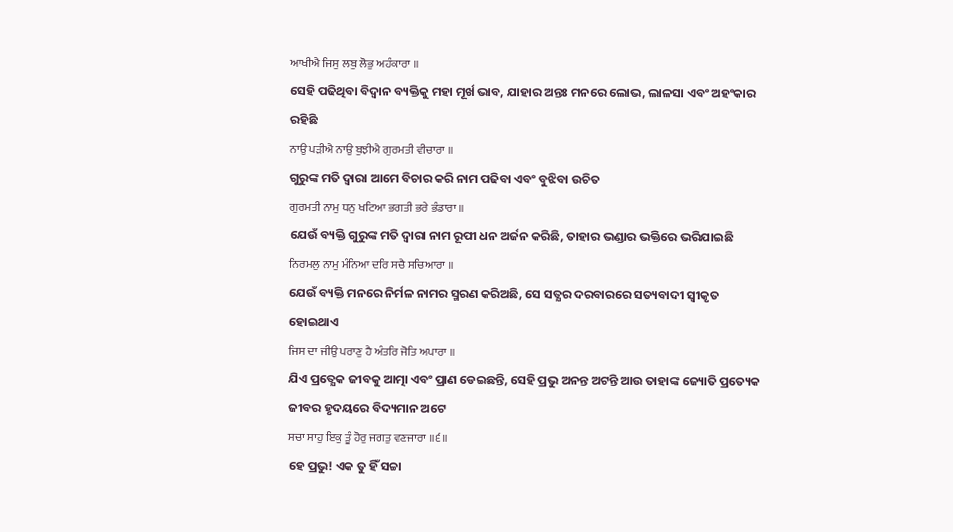ਆਖੀਐ ਜਿਸੁ ਲਬੁ ਲੋਭੁ ਅਹੰਕਾਰਾ ॥
ସେହି ପଢିଥିବା ବିଦ୍ବାନ ବ୍ୟକ୍ତିକୁ ମହା ମୂର୍ଖ ଭାବ, ଯାହାର ଅନ୍ତଃ ମନରେ ଲୋଭ, ଲାଳସା ଏବଂ ଅହଂକାର ରହିଛି
ਨਾਉ ਪੜੀਐ ਨਾਉ ਬੁਝੀਐ ਗੁਰਮਤੀ ਵੀਚਾਰਾ ॥
ଗୁରୁଙ୍କ ମତି ଦ୍ଵାରା ଆମେ ବିଚାର କରି ନାମ ପଢିବା ଏବଂ ବୁଝିବା ଉଚିତ
ਗੁਰਮਤੀ ਨਾਮੁ ਧਨੁ ਖਟਿਆ ਭਗਤੀ ਭਰੇ ਭੰਡਾਰਾ ॥
ଯେଉଁ ବ୍ୟକ୍ତି ଗୁରୁଙ୍କ ମତି ଦ୍ଵାରା ନାମ ରୂପୀ ଧନ ଅର୍ଜନ କରିଛି, ତାହାର ଭଣ୍ଡାର ଭକ୍ତିରେ ଭରିଯାଇଛି
ਨਿਰਮਲੁ ਨਾਮੁ ਮੰਨਿਆ ਦਰਿ ਸਚੈ ਸਚਿਆਰਾ ॥
ଯେଉଁ ବ୍ୟକ୍ତି ମନରେ ନିର୍ମଳ ନାମର ସ୍ମରଣ କରିଅଛି, ସେ ସତ୍ଯର ଦରବାରରେ ସତ୍ୟବାଦୀ ସ୍ଵୀକୃତ ହୋଇଥାଏ
ਜਿਸ ਦਾ ਜੀਉ ਪਰਾਣੁ ਹੈ ਅੰਤਰਿ ਜੋਤਿ ਅਪਾਰਾ ॥
ଯିଏ ପ୍ରତ୍ଯେକ ଜୀବକୁ ଆତ୍ମା ଏବଂ ପ୍ରାଣ ଡେଇଛନ୍ତି, ସେହି ପ୍ରଭୁ ଅନନ୍ତ ଅଟନ୍ତି ଆଉ ତାହାଙ୍କ ଜ୍ୟୋତି ପ୍ରତ୍ୟେକ ଜୀବର ହୃଦୟରେ ବିଦ୍ୟମାନ ଅଟେ
ਸਚਾ ਸਾਹੁ ਇਕੁ ਤੂੰ ਹੋਰੁ ਜਗਤੁ ਵਣਜਾਰਾ ॥੬॥
ହେ ପ୍ରଭୁ! ଏକ ତୁ ହିଁ ସଚ୍ଚା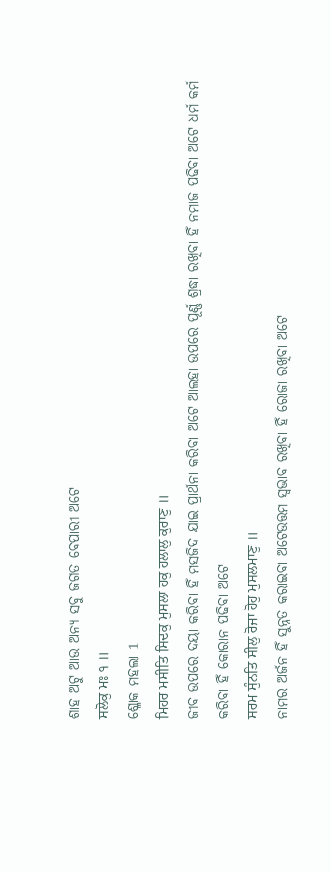ଶାହ ଅଟୁ ଆଉ ଅନ୍ୟ ସବୁ ଜଗତ ବେପାରୀ ଅଟେ
ਸਲੋਕੁ ਮਃ ੧ ॥
ଶ୍ଳୋକ ମହଲା 1
ਮਿਹਰ ਮਸੀਤਿ ਸਿਦਕੁ ਮੁਸਲਾ ਹਕੁ ਹਲਾਲੁ ਕੁਰਾਣੁ ॥
ଜୀବ ଉପରେ ଦୟା କରିବା ହିଁ ମସଜିଦ ଯାଇ ପ୍ରାର୍ଥନା କରିବା ଅଟେ ଆଲହା ଉପରେ ପୂର୍ଣ୍ଣ ଶ୍ରଦ୍ଧା ରଖିବା ହିଁ ନମାଜ ପଢିବା ଅଟେ ଧର୍ମ କର୍ମ କରିବା ହିଁ କୋରାନ ପଢିବା ଅଟେ
ਸਰਮ ਸੁੰਨਤਿ ਸੀਲੁ ਰੋਜਾ ਹੋਹੁ ਮੁਸਲਮਾਣੁ ॥
ନାମର ଅର୍ଜନ ହିଁ ସୁନ୍ନତ କରାଇବା ଅଟେଉତ୍ତମ ସ୍ଵଭାବ ରଖିବା ହିଁ ରୋଜା ରଖିବା ଅଟେ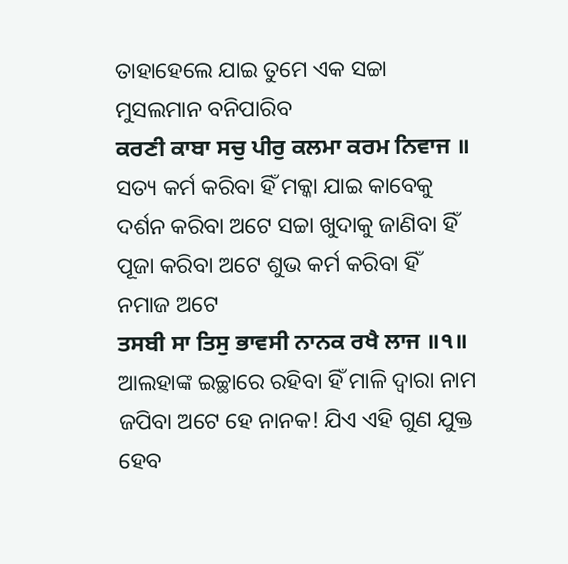ତାହାହେଲେ ଯାଇ ତୁମେ ଏକ ସଚ୍ଚା ମୁସଲମାନ ବନିପାରିବ
ਕਰਣੀ ਕਾਬਾ ਸਚੁ ਪੀਰੁ ਕਲਮਾ ਕਰਮ ਨਿਵਾਜ ॥
ସତ୍ୟ କର୍ମ କରିବା ହିଁ ମକ୍କା ଯାଇ କାବେକୁ ଦର୍ଶନ କରିବା ଅଟେ ସଚ୍ଚା ଖୁଦାକୁ ଜାଣିବା ହିଁ ପୂଜା କରିବା ଅଟେ ଶୁଭ କର୍ମ କରିବା ହିଁ ନମାଜ ଅଟେ
ਤਸਬੀ ਸਾ ਤਿਸੁ ਭਾਵਸੀ ਨਾਨਕ ਰਖੈ ਲਾਜ ॥੧॥
ଆଲହାଙ୍କ ଇଚ୍ଛାରେ ରହିବା ହିଁ ମାଳି ଦ୍ଵାରା ନାମ ଜପିବା ଅଟେ ହେ ନାନକ! ଯିଏ ଏହି ଗୁଣ ଯୁକ୍ତ ହେବ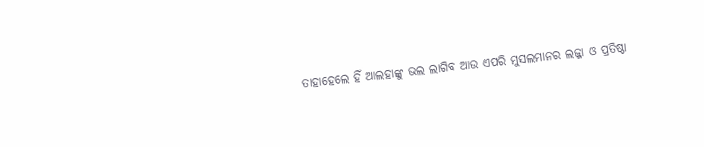ତାହାହେଲେ ହିଁ ଆଲହାଙ୍କୁ ଭଲ ଲାଗିବ ଆଉ ଏପରି ମୁସଲମାନର ଲଜ୍ଜା ଓ ପ୍ରତିଷ୍ଠା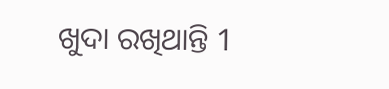ଖୁଦା ରଖିଥାନ୍ତି 1